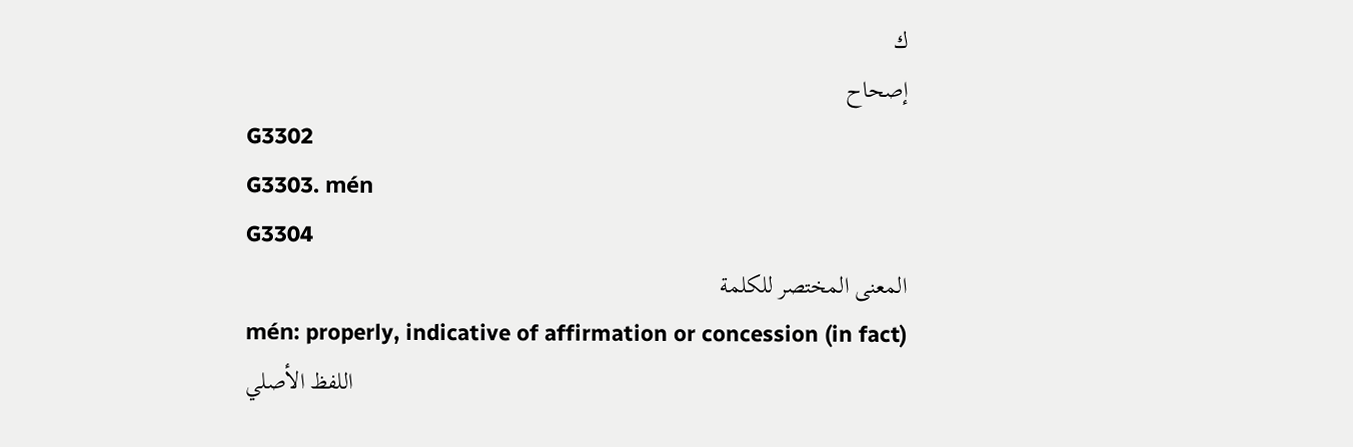ك
إصحاح
G3302
G3303. mén
G3304
المعنى المختصر للكلمة
mén: properly, indicative of affirmation or concession (in fact)
اللفظ الأصلي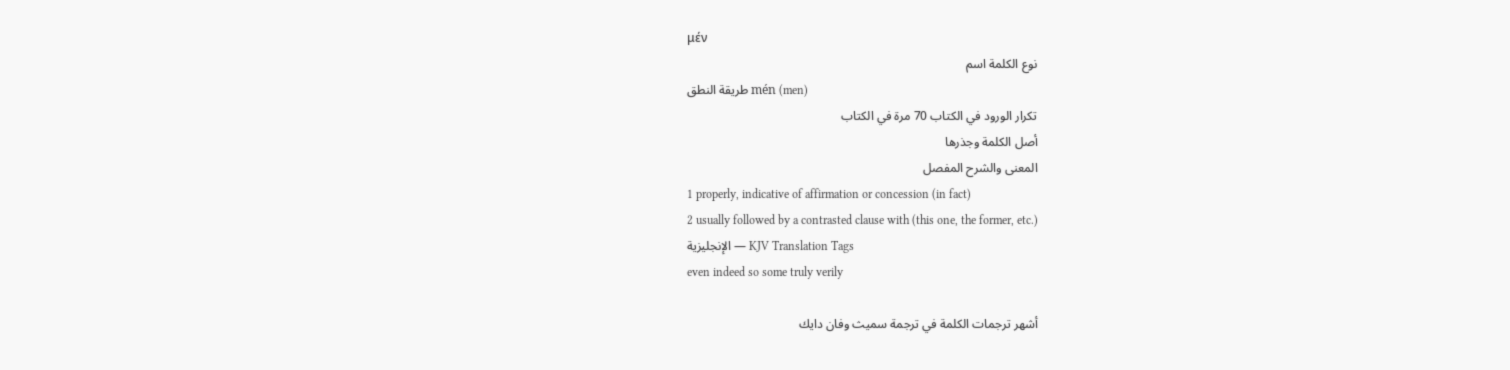μέν
نوع الكلمة اسم
طريقة النطق mén (men)
تكرار الورود في الكتاب 70 مرة في الكتاب
أصل الكلمة وجذرها
المعنى والشرح المفصل
1 properly, indicative of affirmation or concession (in fact)
2 usually followed by a contrasted clause with (this one, the former, etc.)
الإنجليزية — KJV Translation Tags
even indeed so some truly verily

أشهر ترجمات الكلمة في ترجمة سميث وفان دايك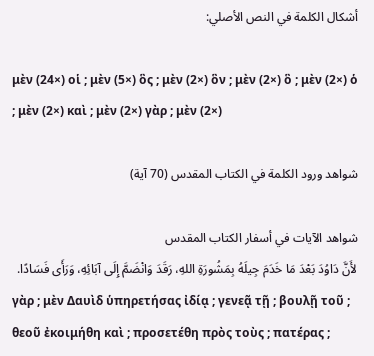أشكال الكلمة في النص الأصلي:

μὲν (24×) οἱ ; μὲν (5×) ὃς ; μὲν (2×) ὃν ; μὲν (2×) ὃ ; μὲν (2×) ὁ ; μὲν (2×) καὶ ; μὲν (2×) γὰρ ; μὲν (2×)

شواهد ورود الكلمة في الكتاب المقدس (70 آية)

شواهد الآيات في أسفار الكتاب المقدس
لأَنَّ دَاوُدَ بَعْدَ مَا خَدَمَ جِيلَهُ بِمَشُورَةِ اللهِ، رَقَدَ وَانْضَمَّ إِلَى آبَائِهِ، وَرَأَى فَسَادًا.
γὰρ ; μὲν Δαυὶδ ὑπηρετήσας ἰδίᾳ ; γενεᾷ τῇ ; βουλῇ τοῦ ; θεοῦ ἐκοιμήθη καὶ ; προσετέθη πρὸς τοὺς ; πατέρας ;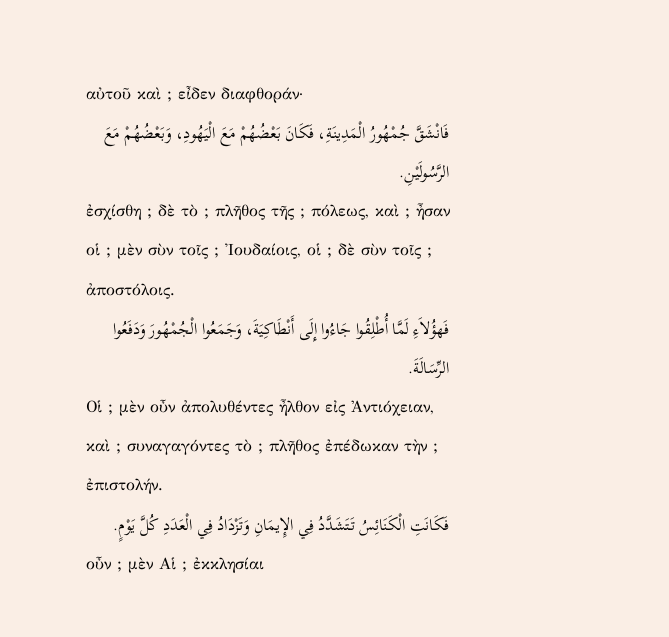αὐτοῦ καὶ ; εἶδεν διαφθοράν·
فَانْشَقَّ جُمْهُورُ الْمَدِينَةِ، فَكَانَ بَعْضُهُمْ مَعَ الْيَهُودِ، وَبَعْضُهُمْ مَعَ الرَّسُولَيْنِ.
ἐσχίσθη ; δὲ τὸ ; πλῆθος τῆς ; πόλεως, καὶ ; ἦσαν οἱ ; μὲν σὺν τοῖς ; Ἰουδαίοις, οἱ ; δὲ σὺν τοῖς ; ἀποστόλοις.
فَهؤُلاَءِ لَمَّا أُطْلِقُوا جَاءُوا إِلَى أَنْطَاكِيَةَ، وَجَمَعُوا الْجُمْهُورَ وَدَفَعُوا الرِّسَالَةَ.
Οἱ ; μὲν οὖν ἀπολυθέντες ἦλθον εἰς Ἀντιόχειαν, καὶ ; συναγαγόντες τὸ ; πλῆθος ἐπέδωκαν τὴν ; ἐπιστολήν.
فَكَانَتِ الْكَنَائِسُ تَتَشَدَّدُ فِي الإِيمَانِ وَتَزْدَادُ فِي الْعَدَدِ كُلَّ يَوْمٍ.
οὖν ; μὲν Αἱ ; ἐκκλησίαι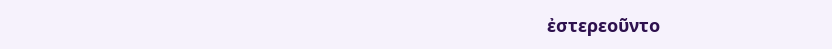ἐστερεοῦντο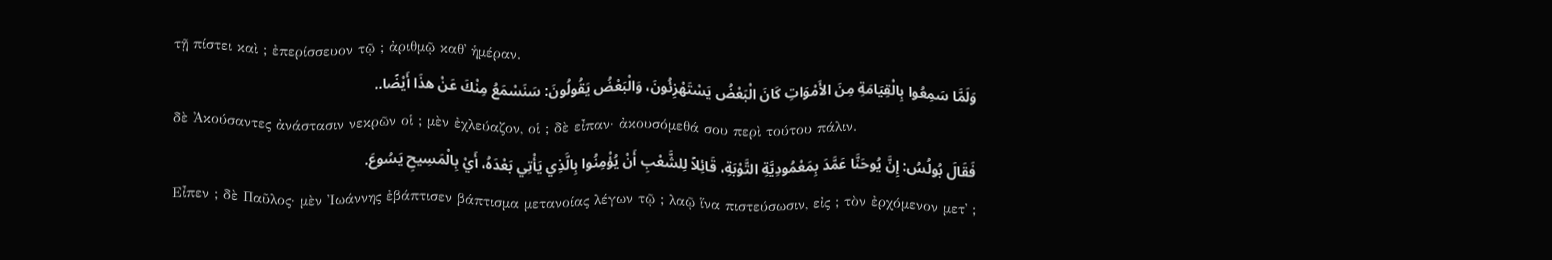τῇ πίστει καὶ ; ἐπερίσσευον τῷ ; ἀριθμῷ καθ᾽ ἡμέραν.
وَلَمَّا سَمِعُوا بِالْقِيَامَةِ مِنَ الأَمْوَاتِ كَانَ الْبَعْضُ يَسْتَهْزِئُونَ، وَالْبَعْضُ يَقُولُونَ: سَنَسْمَعُ مِنْكَ عَنْ هذَا أَيْضًا..
δὲ Ἀκούσαντες ἀνάστασιν νεκρῶν οἱ ; μὲν ἐχλεύαζον, οἱ ; δὲ εἶπαν· ἀκουσόμεθά σου περὶ τούτου πάλιν.
فَقَالَ بُولُسُ: إِنَّ يُوحَنَّا عَمَّدَ بِمَعْمُودِيَّةِ التَّوْبَةِ، قَائِلاً لِلشَّعْبِ أَنْ يُؤْمِنُوا بِالَّذِي يَأْتِي بَعْدَهُ، أَيْ بِالْمَسِيحِ يَسُوعَ.
Εἶπεν ; δὲ Παῦλος· μὲν Ἰωάννης ἐβάπτισεν βάπτισμα μετανοίας λέγων τῷ ; λαῷ ἵνα πιστεύσωσιν, εἰς ; τὸν ἐρχόμενον μετ᾽ ;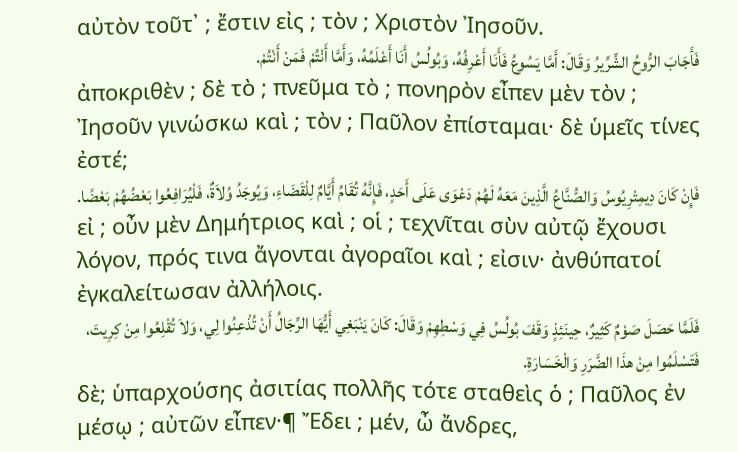αὐτὸν τοῦτ᾽ ; ἔστιν εἰς ; τὸν ; Χριστὸν Ἰησοῦν.
فَأَجَابَ الرُّوحُ الشِّرِّيرُ وَقَالَ: أَمَّا يَسُوعُ فَأَنَا أَعْرِفُهُ، وَبُولُسُ أَنَا أَعْلَمُهُ، وَأَمَّا أَنْتُمْ فَمَنْ أَنْتُمْ.
ἀποκριθὲν ; δὲ τὸ ; πνεῦμα τὸ ; πονηρὸν εἶπεν μὲν τὸν ; Ἰησοῦν γινώσκω καὶ ; τὸν ; Παῦλον ἐπίσταμαι· δὲ ὑμεῖς τίνες ἐστέ;
فَإِنْ كَانَ دِيمِتْرِيُوسُ وَالصُّنَّاعُ الَّذِينَ مَعَهُ لَهُمْ دَعْوَى عَلَى أَحَدٍ، فَإِنَّهُ تُقَامُ أَيَّامٌ لِلْقَضَاءِ، وَيُوجَدُ وُلاَةٌ، فَلْيُرَافِعُوا بَعْضُهُمْ بَعْضًا.
εἰ ; οὖν μὲν Δημήτριος καὶ ; οἱ ; τεχνῖται σὺν αὐτῷ ἔχουσι λόγον, πρός τινα ἄγονται ἀγοραῖοι καὶ ; εἰσιν· ἀνθύπατοί ἐγκαλείτωσαν ἀλλήλοις.
فَلَمَّا حَصَلَ صَوْمٌ كَثِيرٌ، حِينَئِذٍ وَقَفَ بُولُسُ فِي وَسْطِهِمْ وَقَالَ: كَانَ يَنْبَغِي أَيُّهَا الرِّجَالُ أَنْ تُذْعِنُوا لِي، وَلاَ تُقْلِعُوا مِنْ كِرِيتَ، فَتَسْلَمُوا مِنْ هذَا الضَّرَرِ وَالْخَسَارَةِ.
δὲ; ὑπαρχούσης ἀσιτίας πολλῆς τότε σταθεὶς ὁ ; Παῦλος ἐν μέσῳ ; αὐτῶν εἶπεν·¶ Ἔδει ; μέν, ὦ ἄνδρες,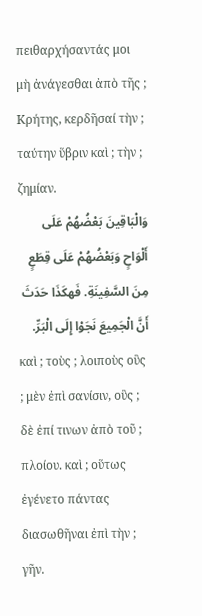πειθαρχήσαντάς μοι μὴ ἀνάγεσθαι ἀπὸ τῆς ; Κρήτης, κερδῆσαί τὴν ; ταύτην ὕβριν καὶ ; τὴν ; ζημίαν.
وَالْبَاقِينَ بَعْضُهُمْ عَلَى أَلْوَاحٍ وَبَعْضُهُمْ عَلَى قِطَعٍ مِنَ السَّفِينَةِ. فَهكَذَا حَدَثَ أَنَّ الْجَمِيعَ نَجَوْا إِلَى الْبَرِّ.
καὶ ; τοὺς ; λοιποὺς οὓς ; μὲν ἐπὶ σανίσιν, οὓς ; δὲ ἐπί τινων ἀπὸ τοῦ ; πλοίου. καὶ ; οὕτως ἐγένετο πάντας διασωθῆναι ἐπὶ τὴν ; γῆν.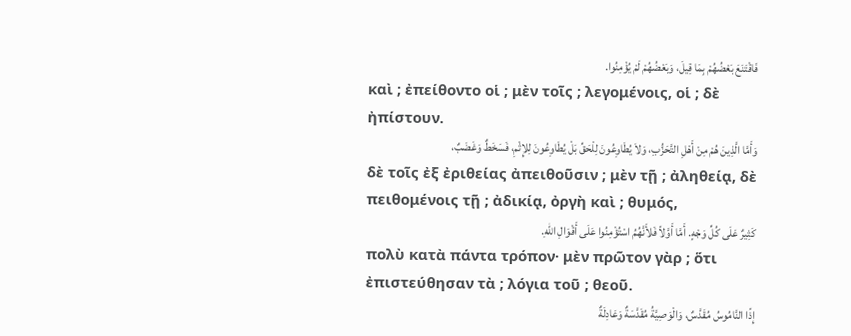فَاقْتَنَعَ بَعْضُهُمْ بِمَا قِيلَ، وَبَعْضُهُمْ لَمْ يُؤْمِنُوا.
καὶ ; ἐπείθοντο οἱ ; μὲν τοῖς ; λεγομένοις, οἱ ; δὲ ἠπίστουν.
وَأَمَّا الَّذِينَ هُمْ مِنْ أَهْلِ التَّحَزُّبِ، وَلاَ يُطَاوِعُونَ لِلْحَقِّ بَلْ يُطَاوِعُونَ لِلإِثْمِ، فَسَخَطٌ وَغَضَبٌ،
δὲ τοῖς ἐξ ἐριθείας ἀπειθοῦσιν ; μὲν τῇ ; ἀληθείᾳ, δὲ πειθομένοις τῇ ; ἀδικίᾳ, ὀργὴ καὶ ; θυμός,
كَثِيرٌ عَلَى كُلِّ وَجْهٍ. أَمَّا أَوَّلاً فَلأَنَّهُمُ اسْتُؤْمِنُوا عَلَى أَقْوَالِ اللهِ.
πολὺ κατὰ πάντα τρόπον· μὲν πρῶτον γὰρ ; ὅτι ἐπιστεύθησαν τὰ ; λόγια τοῦ ; θεοῦ.
إِذًا النَّامُوسُ مُقَدَّسٌ، وَالْوَصِيَّةُ مُقَدَّسَةٌ وَعَادِلَةٌ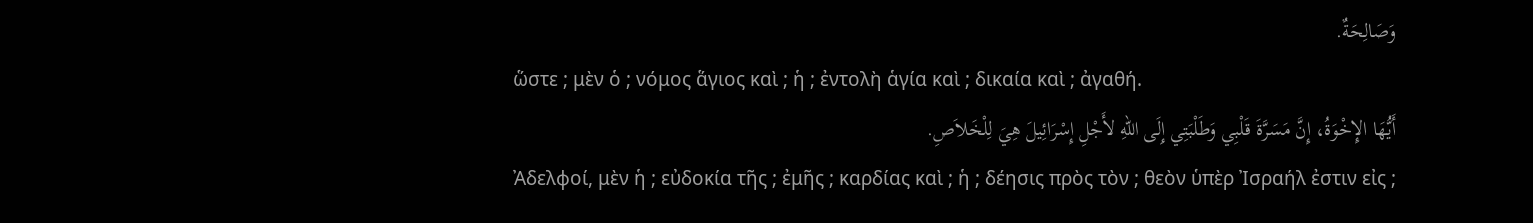وَصَالِحَةٌ.
ὥστε ; μὲν ὁ ; νόμος ἅγιος καὶ ; ἡ ; ἐντολὴ ἁγία καὶ ; δικαία καὶ ; ἀγαθή.
أَيُّهَا الإِخْوَةُ، إِنَّ مَسَرَّةَ قَلْبِي وَطَلْبَتِي إِلَى اللهِ لأَجْلِ إِسْرَائِيلَ هِيَ لِلْخَلاَصِ.
Ἀδελφοί, μὲν ἡ ; εὐδοκία τῆς ; ἐμῆς ; καρδίας καὶ ; ἡ ; δέησις πρὸς τὸν ; θεὸν ὑπὲρ Ἰσραήλ ἐστιν εἰς ;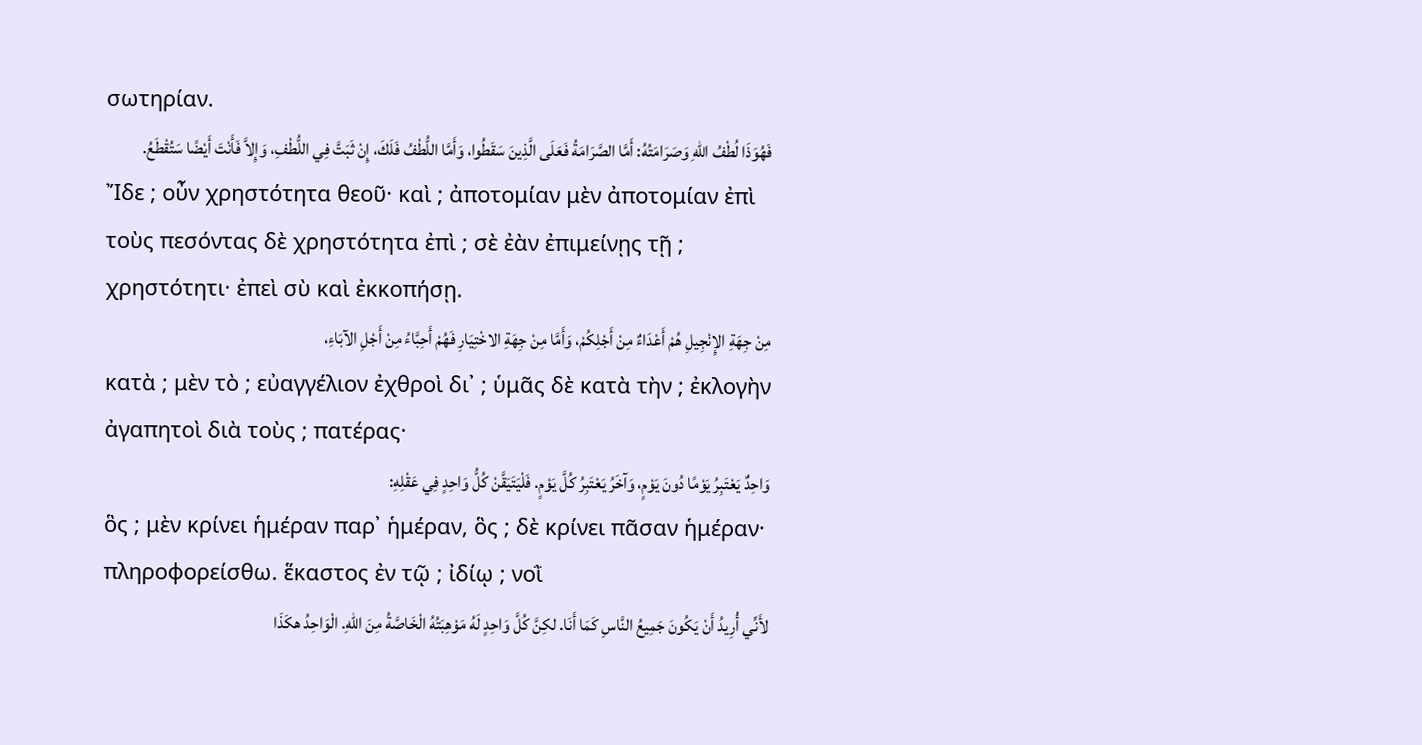σωτηρίαν.
فَهُوَذَا لُطْفُ اللهِ وَصَرَامَتُهُ: أَمَّا الصَّرَامَةُ فَعَلَى الَّذِينَ سَقَطُوا، وَأَمَّا اللُّطْفُ فَلَكَ، إِنْ ثَبَتَّ فِي اللُّطْفِ، وَإِلاَّ فَأَنْتَ أَيْضًا سَتُقْطَعُ.
Ἴδε ; οὖν χρηστότητα θεοῦ· καὶ ; ἀποτομίαν μὲν ἀποτομίαν ἐπὶ τοὺς πεσόντας δὲ χρηστότητα ἐπὶ ; σὲ ἐὰν ἐπιμείνῃς τῇ ; χρηστότητι· ἐπεὶ σὺ καὶ ἐκκοπήσῃ.
مِنْ جِهَةِ الإِنْجِيلِ هُمْ أَعْدَاءٌ مِنْ أَجْلِكُمْ، وَأَمَّا مِنْ جِهَةِ الاخْتِيَارِ فَهُمْ أَحِبَّاءُ مِنْ أَجْلِ الآبَاءِ،
κατὰ ; μὲν τὸ ; εὐαγγέλιον ἐχθροὶ δι᾽ ; ὑμᾶς δὲ κατὰ τὴν ; ἐκλογὴν ἀγαπητοὶ διὰ τοὺς ; πατέρας·
وَاحِدٌ يَعْتَبِرُ يَوْمًا دُونَ يَوْمٍ، وَآخَرُ يَعْتَبِرُ كُلَّ يَوْمٍ. فَلْيَتَيَقَّنْ كُلُّ وَاحِدٍ فِي عَقْلِهِ:
ὃς ; μὲν κρίνει ἡμέραν παρ᾽ ἡμέραν, ὃς ; δὲ κρίνει πᾶσαν ἡμέραν· πληροφορείσθω. ἕκαστος ἐν τῷ ; ἰδίῳ ; νοῒ
لأَنِّي أُرِيدُ أَنْ يَكُونَ جَمِيعُ النَّاسِ كَمَا أَنَا. لكِنَّ كُلَّ وَاحِدٍ لَهُ مَوْهِبَتُهُ الْخَاصَّةُ مِنَ اللهِ. الْوَاحِدُ هكَذَا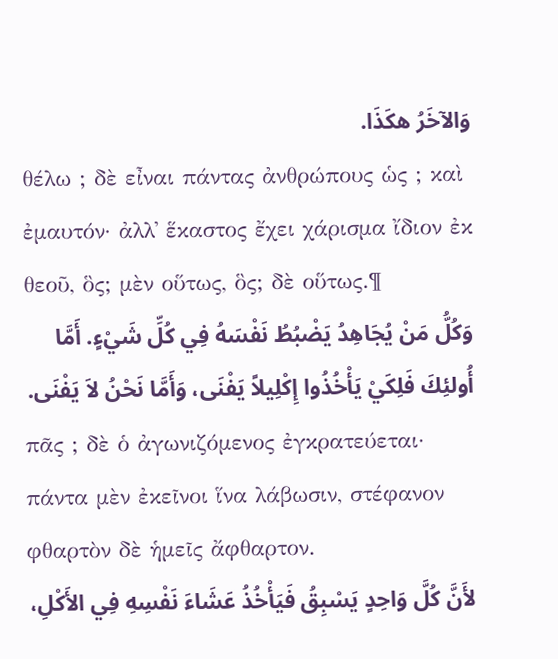وَالآخَرُ هكَذَا.
θέλω ; δὲ εἶναι πάντας ἀνθρώπους ὡς ; καὶ ἐμαυτόν· ἀλλ᾽ ἕκαστος ἔχει χάρισμα ἴδιον ἐκ θεοῦ, ὃς; μὲν οὕτως, ὃς; δὲ οὕτως.¶
وَكُلُّ مَنْ يُجَاهِدُ يَضْبُطُ نَفْسَهُ فِي كُلِّ شَيْءٍ. أَمَّا أُولئِكَ فَلِكَيْ يَأْخُذُوا إِكْلِيلاً يَفْنَى، وَأَمَّا نَحْنُ لاَ يَفْنَى.
πᾶς ; δὲ ὁ ἀγωνιζόμενος ἐγκρατεύεται· πάντα μὲν ἐκεῖνοι ἵνα λάβωσιν, στέφανον φθαρτὸν δὲ ἡμεῖς ἄφθαρτον.
لأَنَّ كُلَّ وَاحِدٍ يَسْبِقُ فَيَأْخُذُ عَشَاءَ نَفْسِهِ فِي الأَكْلِ،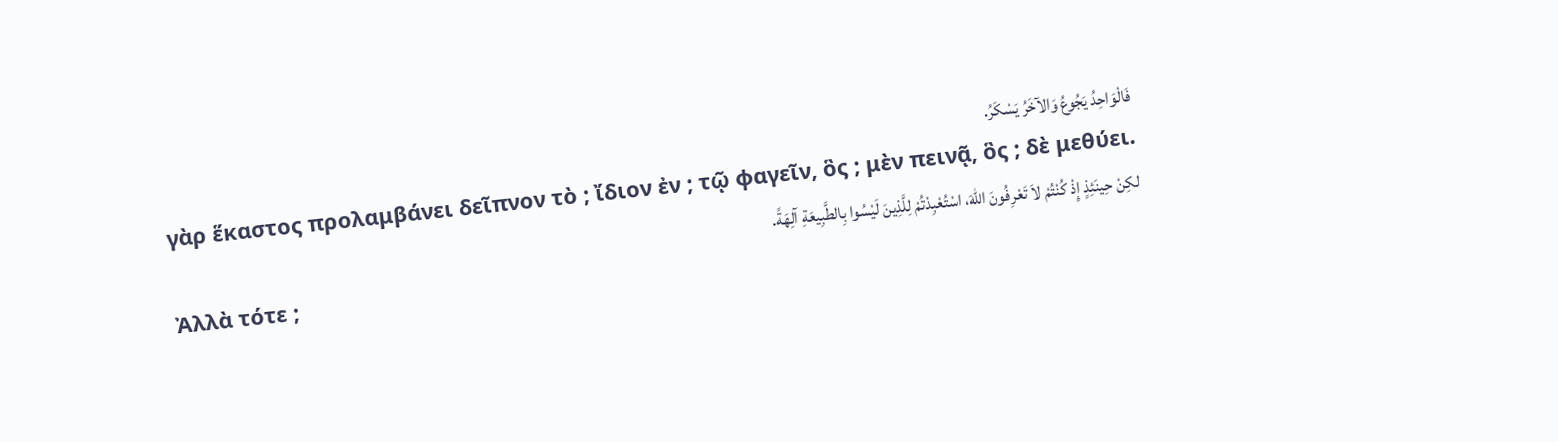فَالْوَاحِدُ يَجُوعُ وَالآخَرُ يَسْكَرُ.
γὰρ ἕκαστος προλαμβάνει δεῖπνον τὸ ; ἴδιον ἐν ; τῷ φαγεῖν, ὃς ; μὲν πεινᾷ, ὃς ; δὲ μεθύει.
لكِنْ حِينَئِذٍ إِذْ كُنْتُمْ لاَ تَعْرِفُونَ اللهَ، اسْتُعْبِدْتُمْ لِلَّذِينَ لَيْسُوا بِالطَّبِيعَةِ آلِهَةً.
Ἀλλὰ τότε ;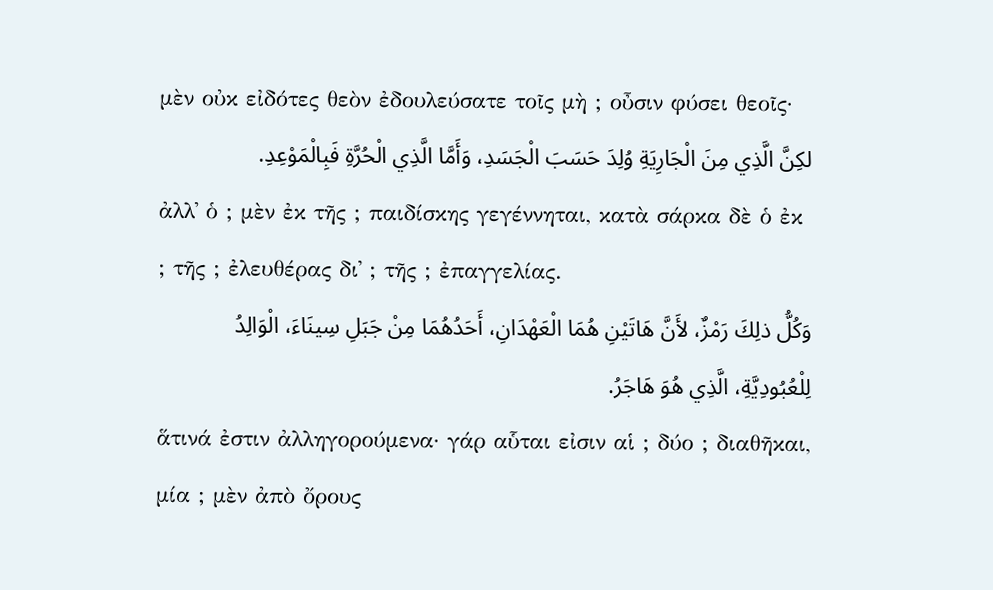μὲν οὐκ εἰδότες θεὸν ἐδουλεύσατε τοῖς μὴ ; οὖσιν φύσει θεοῖς·
لكِنَّ الَّذِي مِنَ الْجَارِيَةِ وُلِدَ حَسَبَ الْجَسَدِ، وَأَمَّا الَّذِي الْحُرَّةِ فَبِالْمَوْعِدِ.
ἀλλ᾽ ὁ ; μὲν ἐκ τῆς ; παιδίσκης γεγέννηται, κατὰ σάρκα δὲ ὁ ἐκ ; τῆς ; ἐλευθέρας δι᾽ ; τῆς ; ἐπαγγελίας.
وَكُلُّ ذلِكَ رَمْزٌ، لأَنَّ هَاتَيْنِ هُمَا الْعَهْدَانِ، أَحَدُهُمَا مِنْ جَبَلِ سِينَاءَ، الْوَالِدُ لِلْعُبُودِيَّةِ، الَّذِي هُوَ هَاجَرُ.
ἅτινά ἐστιν ἀλληγορούμενα· γάρ αὗται εἰσιν αἱ ; δύο ; διαθῆκαι, μία ; μὲν ἀπὸ ὄρους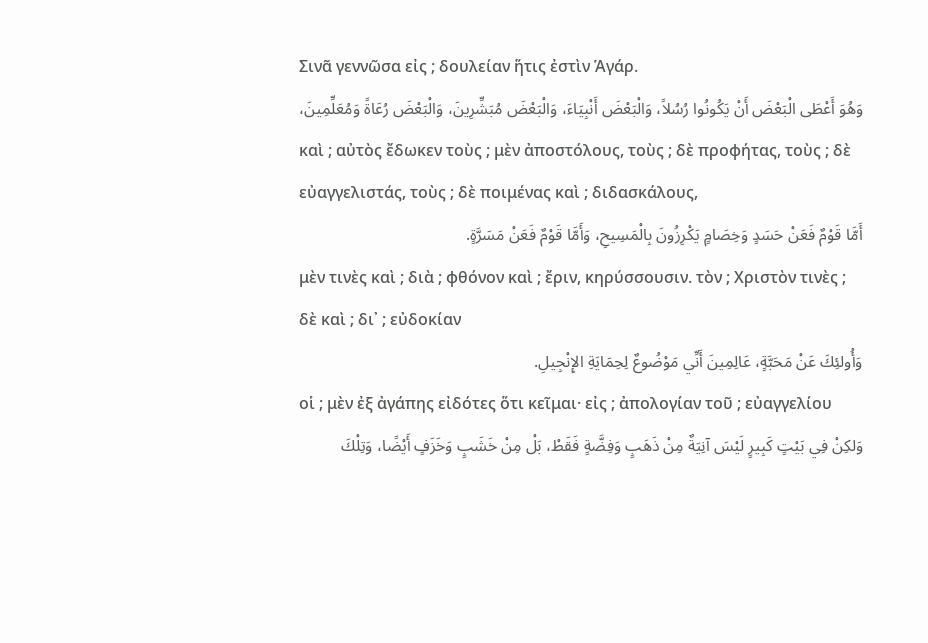Σινᾶ γεννῶσα εἰς ; δουλείαν ἥτις ἐστὶν Ἁγάρ.
وَهُوَ أَعْطَى الْبَعْضَ أَنْ يَكُونُوا رُسُلاً، وَالْبَعْضَ أَنْبِيَاءَ، وَالْبَعْضَ مُبَشِّرِينَ، وَالْبَعْضَ رُعَاةً وَمُعَلِّمِينَ،
καὶ ; αὐτὸς ἔδωκεν τοὺς ; μὲν ἀποστόλους, τοὺς ; δὲ προφήτας, τοὺς ; δὲ εὐαγγελιστάς, τοὺς ; δὲ ποιμένας καὶ ; διδασκάλους,
أَمَّا قَوْمٌ فَعَنْ حَسَدٍ وَخِصَامٍ يَكْرِزُونَ بِالْمَسِيحِ، وَأَمَّا قَوْمٌ فَعَنْ مَسَرَّةٍ.
μὲν τινὲς καὶ ; διὰ ; φθόνον καὶ ; ἔριν, κηρύσσουσιν. τὸν ; Χριστὸν τινὲς ; δὲ καὶ ; δι᾽ ; εὐδοκίαν
وَأُولئِكَ عَنْ مَحَبَّةٍ، عَالِمِينَ أَنِّي مَوْضُوعٌ لِحِمَايَةِ الإِنْجِيلِ.
οἱ ; μὲν ἐξ ἀγάπης εἰδότες ὅτι κεῖμαι· εἰς ; ἀπολογίαν τοῦ ; εὐαγγελίου
وَلكِنْ فِي بَيْتٍ كَبِيرٍ لَيْسَ آنِيَةٌ مِنْ ذَهَبٍ وَفِضَّةٍ فَقَطْ، بَلْ مِنْ خَشَبٍ وَخَزَفٍ أَيْضًا، وَتِلْكَ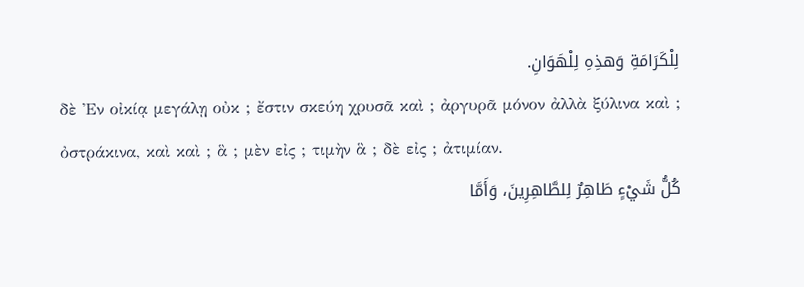لِلْكَرَامَةِ وَهذِهِ لِلْهَوَانِ.
δὲ Ἐν οἰκίᾳ μεγάλῃ οὐκ ; ἔστιν σκεύη χρυσᾶ καὶ ; ἀργυρᾶ μόνον ἀλλὰ ξύλινα καὶ ; ὀστράκινα, καὶ καὶ ; ἃ ; μὲν εἰς ; τιμὴν ἃ ; δὲ εἰς ; ἀτιμίαν.
كُلُّ شَيْءٍ طَاهِرٌ لِلطَّاهِرِينَ، وَأَمَّا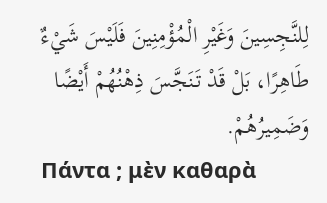لِلنَّجِسِينَ وَغَيْرِ الْمُؤْمِنِينَ فَلَيْسَ شَيْءٌ طَاهِرًا، بَلْ قَدْ تَنَجَّسَ ذِهْنُهُمْ أَيْضًا وَضَمِيرُهُمْ.
Πάντα ; μὲν καθαρὰ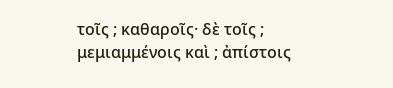τοῖς ; καθαροῖς· δὲ τοῖς ; μεμιαμμένοις καὶ ; ἀπίστοις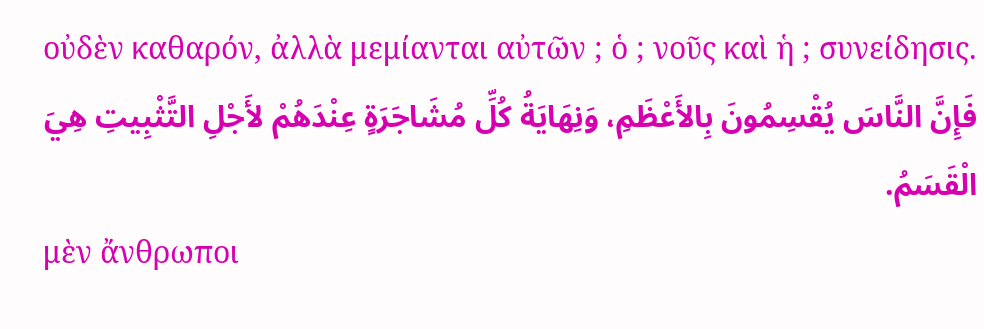οὐδὲν καθαρόν, ἀλλὰ μεμίανται αὐτῶν ; ὁ ; νοῦς καὶ ἡ ; συνείδησις.
فَإِنَّ النَّاسَ يُقْسِمُونَ بِالأَعْظَمِ، وَنِهَايَةُ كُلِّ مُشَاجَرَةٍ عِنْدَهُمْ لأَجْلِ التَّثْبِيتِ هِيَ الْقَسَمُ.
μὲν ἄνθρωποι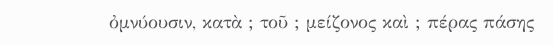ὀμνύουσιν, κατὰ ; τοῦ ; μείζονος καὶ ; πέρας πάσης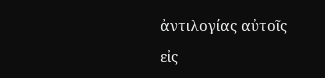ἀντιλογίας αὐτοῖς εἰς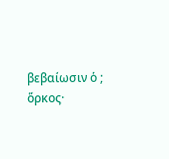βεβαίωσιν ὁ ; ὅρκος·